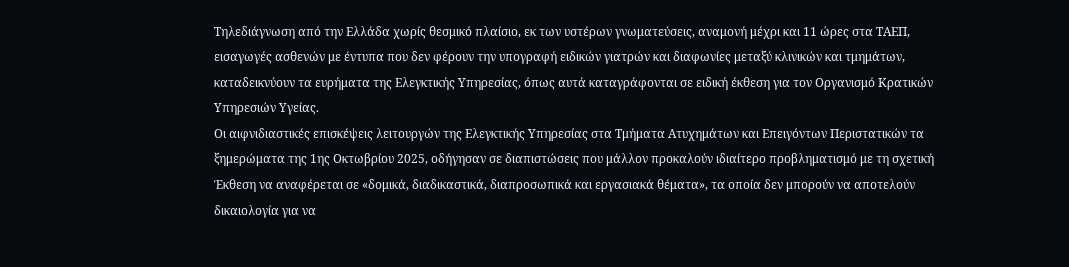Τηλεδιάγνωση από την Ελλάδα χωρίς θεσμικό πλαίσιο, εκ των υστέρων γνωματεύσεις, αναμονή μέχρι και 11 ώρες στα ΤΑΕΠ, εισαγωγές ασθενών με έντυπα που δεν φέρουν την υπογραφή ειδικών γιατρών και διαφωνίες μεταξύ κλινικών και τμημάτων, καταδεικνύουν τα ευρήματα της Ελεγκτικής Υπηρεσίας, όπως αυτά καταγράφονται σε ειδική έκθεση για τον Οργανισμό Κρατικών Υπηρεσιών Υγείας.
Οι αιφνιδιαστικές επισκέψεις λειτουργών της Ελεγκτικής Υπηρεσίας στα Τμήματα Ατυχημάτων και Επειγόντων Περιστατικών τα ξημερώματα της 1ης Οκτωβρίου 2025, οδήγησαν σε διαπιστώσεις που μάλλον προκαλούν ιδιαίτερο προβληματισμό με τη σχετική Έκθεση να αναφέρεται σε «δομικά, διαδικαστικά, διαπροσωπικά και εργασιακά θέματα», τα οποία δεν μπορούν να αποτελούν δικαιολογία για να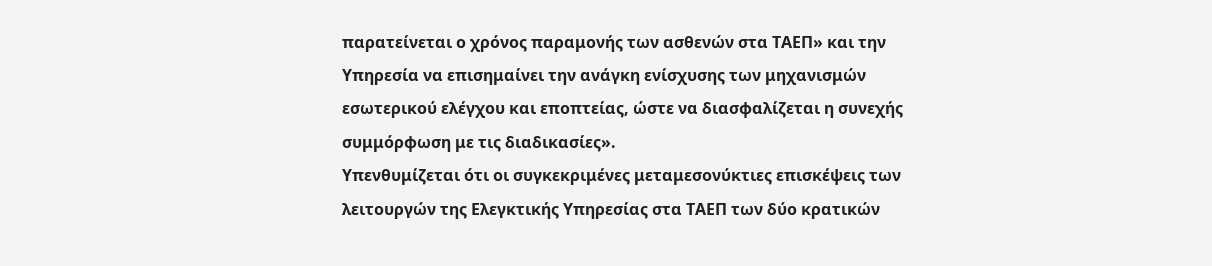παρατείνεται ο χρόνος παραμονής των ασθενών στα ΤΑΕΠ» και την Υπηρεσία να επισημαίνει την ανάγκη ενίσχυσης των μηχανισμών εσωτερικού ελέγχου και εποπτείας, ώστε να διασφαλίζεται η συνεχής συμμόρφωση με τις διαδικασίες».
Υπενθυμίζεται ότι οι συγκεκριμένες μεταμεσονύκτιες επισκέψεις των λειτουργών της Ελεγκτικής Υπηρεσίας στα ΤΑΕΠ των δύο κρατικών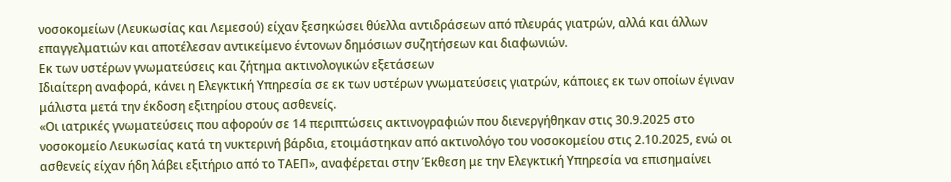νοσοκομείων (Λευκωσίας και Λεμεσού) είχαν ξεσηκώσει θύελλα αντιδράσεων από πλευράς γιατρών, αλλά και άλλων επαγγελματιών και αποτέλεσαν αντικείμενο έντονων δημόσιων συζητήσεων και διαφωνιών.
Εκ των υστέρων γνωματεύσεις και ζήτημα ακτινολογικών εξετάσεων
Ιδιαίτερη αναφορά, κάνει η Ελεγκτική Υπηρεσία σε εκ των υστέρων γνωματεύσεις γιατρών, κάποιες εκ των οποίων έγιναν μάλιστα μετά την έκδοση εξιτηρίου στους ασθενείς.
«Οι ιατρικές γνωματεύσεις που αφορούν σε 14 περιπτώσεις ακτινογραφιών που διενεργήθηκαν στις 30.9.2025 στο νοσοκομείο Λευκωσίας κατά τη νυκτερινή βάρδια, ετοιμάστηκαν από ακτινολόγο του νοσοκομείου στις 2.10.2025, ενώ οι ασθενείς είχαν ήδη λάβει εξιτήριο από το ΤΑΕΠ», αναφέρεται στην Έκθεση με την Ελεγκτική Υπηρεσία να επισημαίνει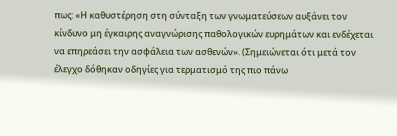πως: «Η καθυστέρηση στη σύνταξη των γνωματεύσεων αυξάνει τον κίνδυνο μη έγκαιρης αναγνώρισης παθολογικών ευρημάτων και ενδέχεται να επηρεάσει την ασφάλεια των ασθενών». (Σημειώνεται ότι μετά τον έλεγχο δόθηκαν οδηγίες για τερματισμό της πιο πάνω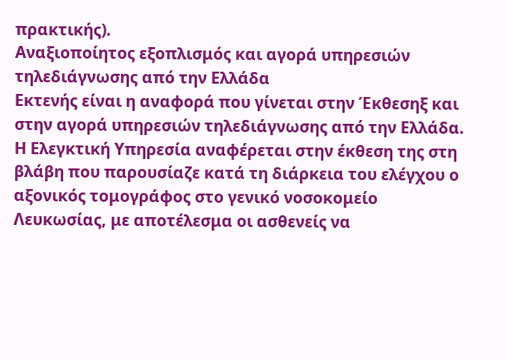πρακτικής).
Αναξιοποίητος εξοπλισμός και αγορά υπηρεσιών τηλεδιάγνωσης από την Ελλάδα
Εκτενής είναι η αναφορά που γίνεται στην Έκθεσηξ και στην αγορά υπηρεσιών τηλεδιάγνωσης από την Ελλάδα.
Η Ελεγκτική Υπηρεσία αναφέρεται στην έκθεση της στη βλάβη που παρουσίαζε κατά τη διάρκεια του ελέγχου ο αξονικός τομογράφος στο γενικό νοσοκομείο Λευκωσίας, με αποτέλεσμα οι ασθενείς να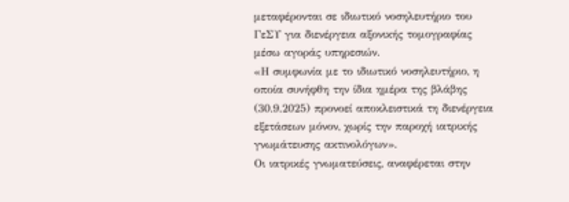μεταφέρονται σε ιδιωτικό νοσηλευτήριο του ΓεΣΥ για διενέργεια αξονικής τομογραφίας μέσω αγοράς υπηρεσιών.
«Η συμφωνία με το ιδιωτικό νοσηλευτήριο, η οποία συνήφθη την ίδια ημέρα της βλάβης (30.9.2025) προνοεί αποκλειστικά τη διενέργεια εξετάσεων μόνον, χωρίς την παροχή ιατρικής γνωμάτευσης ακτινολόγων».
Οι ιατρικές γνωματεύσεις, αναφέρεται στην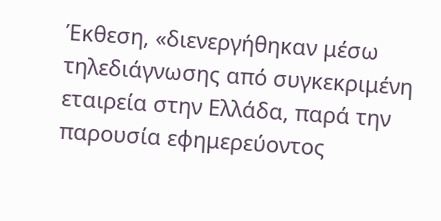Έκθεση, «διενεργήθηκαν μέσω τηλεδιάγνωσης από συγκεκριμένη εταιρεία στην Ελλάδα, παρά την παρουσία εφημερεύοντος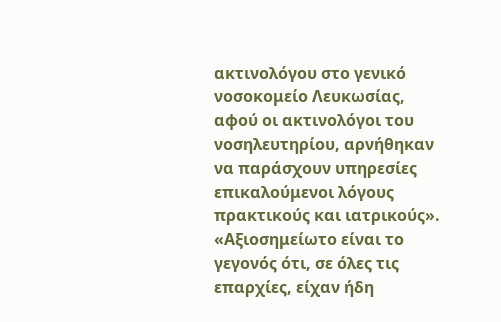ακτινολόγου στο γενικό νοσοκομείο Λευκωσίας, αφού οι ακτινολόγοι του νοσηλευτηρίου, αρνήθηκαν να παράσχουν υπηρεσίες επικαλούμενοι λόγους πρακτικούς και ιατρικούς».
«Αξιοσημείωτο είναι το γεγονός ότι, σε όλες τις επαρχίες, είχαν ήδη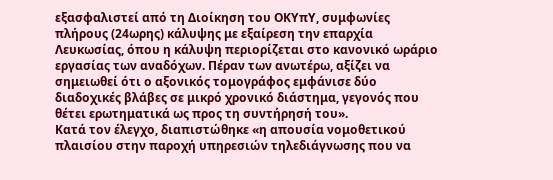εξασφαλιστεί από τη Διοίκηση του ΟΚΥπΥ, συμφωνίες πλήρους (24ωρης) κάλυψης με εξαίρεση την επαρχία Λευκωσίας, όπου η κάλυψη περιορίζεται στο κανονικό ωράριο εργασίας των αναδόχων. Πέραν των ανωτέρω, αξίζει να σημειωθεί ότι ο αξονικός τομογράφος εμφάνισε δύο διαδοχικές βλάβες σε μικρό χρονικό διάστημα, γεγονός που θέτει ερωτηματικά ως προς τη συντήρησή του».
Κατά τον έλεγχο, διαπιστώθηκε «η απουσία νομοθετικού πλαισίου στην παροχή υπηρεσιών τηλεδιάγνωσης που να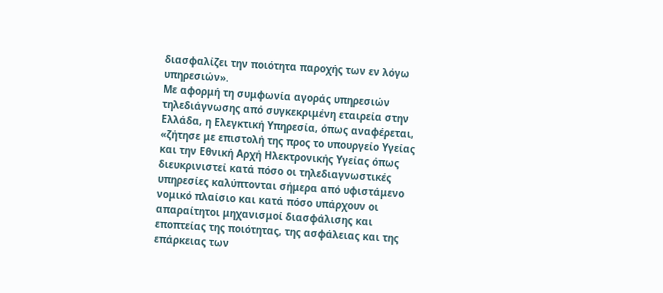διασφαλίζει την ποιότητα παροχής των εν λόγω υπηρεσιών».
Με αφορμή τη συμφωνία αγοράς υπηρεσιών τηλεδιάγνωσης από συγκεκριμένη εταιρεία στην Ελλάδα, η Ελεγκτική Υπηρεσία, όπως αναφέρεται, «ζήτησε με επιστολή της προς το υπουργείο Υγείας και την Εθνική Αρχή Ηλεκτρονικής Υγείας όπως διευκρινιστεί κατά πόσο οι τηλεδιαγνωστικές υπηρεσίες καλύπτονται σήμερα από υφιστάμενο νομικό πλαίσιο και κατά πόσο υπάρχουν οι απαραίτητοι μηχανισμοί διασφάλισης και εποπτείας της ποιότητας, της ασφάλειας και της επάρκειας των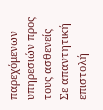παρεχόμενων υπηρεσιών προς τους ασθενείς
Σε απαντητική επιστολή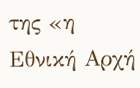της «η Εθνική Αρχή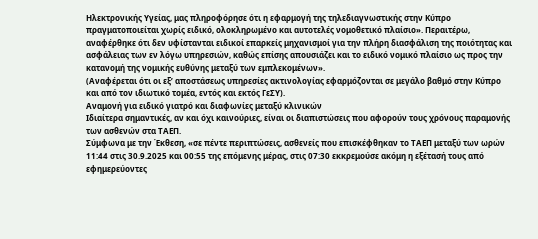Ηλεκτρονικής Υγείας, μας πληροφόρησε ότι η εφαρμογή της τηλεδιαγνωστικής στην Κύπρο πραγματοποιείται χωρίς ειδικό, ολοκληρωμένο και αυτοτελές νομοθετικό πλαίσιο». Περαιτέρω, αναφέρθηκε ότι δεν υφίστανται ειδικοί επαρκείς μηχανισμοί για την πλήρη διασφάλιση της ποιότητας και ασφάλειας των εν λόγω υπηρεσιών, καθώς επίσης απουσιάζει και το ειδικό νομικό πλαίσιο ως προς την κατανομή της νομικής ευθύνης μεταξύ των εμπλεκομένων».
(Αναφέρεται ότι οι εξ’ αποστάσεως υπηρεσίες ακτινολογίας εφαρμόζονται σε μεγάλο βαθμό στην Κύπρο και από τον ιδιωτικό τομέα, εντός και εκτός ΓεΣΥ).
Αναμονή για ειδικό γιατρό και διαφωνίες μεταξύ κλινικών
Ιδιαίτερα σημαντικές, αν και όχι καινούριες, είναι οι διαπιστώσεις που αφορούν τους χρόνους παραμονής των ασθενών στα ΤΑΕΠ.
Σύμφωνα με την Έκθεση, «σε πέντε περιπτώσεις, ασθενείς που επισκέφθηκαν το ΤΑΕΠ μεταξύ των ωρών 11:44 στις 30.9.2025 και 00:55 της επόμενης μέρας, στις 07:30 εκκρεμούσε ακόμη η εξέτασή τους από εφημερεύοντες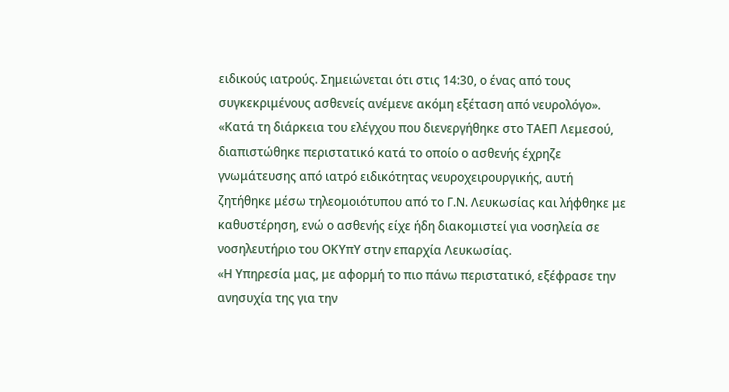ειδικούς ιατρούς. Σημειώνεται ότι στις 14:30, ο ένας από τους συγκεκριμένους ασθενείς ανέμενε ακόμη εξέταση από νευρολόγο».
«Κατά τη διάρκεια του ελέγχου που διενεργήθηκε στο ΤΑΕΠ Λεμεσού, διαπιστώθηκε περιστατικό κατά το οποίο ο ασθενής έχρηζε γνωμάτευσης από ιατρό ειδικότητας νευροχειρουργικής, αυτή ζητήθηκε μέσω τηλεομοιότυπου από το Γ.Ν. Λευκωσίας και λήφθηκε με καθυστέρηση, ενώ ο ασθενής είχε ήδη διακομιστεί για νοσηλεία σε νοσηλευτήριο του ΟΚΥπΥ στην επαρχία Λευκωσίας.
«Η Υπηρεσία μας, με αφορμή το πιο πάνω περιστατικό, εξέφρασε την ανησυχία της για την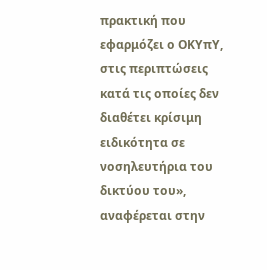πρακτική που εφαρμόζει ο ΟΚΥπΥ, στις περιπτώσεις κατά τις οποίες δεν διαθέτει κρίσιμη ειδικότητα σε νοσηλευτήρια του δικτύου του», αναφέρεται στην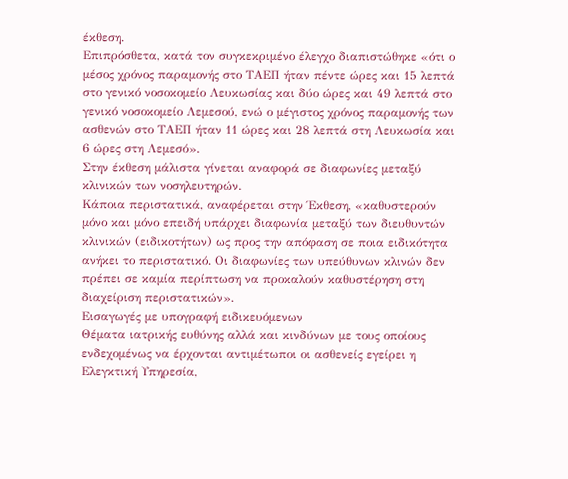έκθεση.
Επιπρόσθετα, κατά τον συγκεκριμένο έλεγχο διαπιστώθηκε «ότι ο μέσος χρόνος παραμονής στο ΤΑΕΠ ήταν πέντε ώρες και 15 λεπτά στο γενικό νοσοκομείο Λευκωσίας και δύο ώρες και 49 λεπτά στο γενικό νοσοκομείο Λεμεσού, ενώ ο μέγιστος χρόνος παραμονής των ασθενών στο ΤΑΕΠ ήταν 11 ώρες και 28 λεπτά στη Λευκωσία και 6 ώρες στη Λεμεσό».
Στην έκθεση μάλιστα γίνεται αναφορά σε διαφωνίες μεταξύ κλινικών των νοσηλευτηρών.
Κάποια περιστατικά, αναφέρεται στην Έκθεση, «καθυστερούν μόνο και μόνο επειδή υπάρχει διαφωνία μεταξύ των διευθυντών κλινικών (ειδικοτήτων) ως προς την απόφαση σε ποια ειδικότητα ανήκει το περιστατικό. Οι διαφωνίες των υπεύθυνων κλινών δεν πρέπει σε καμία περίπτωση να προκαλούν καθυστέρηση στη διαχείριση περιστατικών».
Εισαγωγές με υπογραφή ειδικευόμενων
Θέματα ιατρικής ευθύνης αλλά και κινδύνων με τους οποίους ενδεχομένως να έρχονται αντιμέτωποι οι ασθενείς εγείρει η Ελεγκτική Υπηρεσία,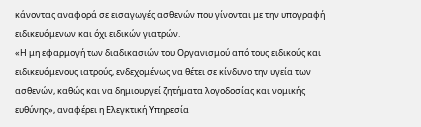κάνοντας αναφορά σε εισαγωγές ασθενών που γίνονται με την υπογραφή ειδικευόμενων και όχι ειδικών γιατρών.
«Η μη εφαρμογή των διαδικασιών του Οργανισμού από τους ειδικούς και ειδικευόμενους ιατρούς, ενδεχομένως να θέτει σε κίνδυνο την υγεία των ασθενών, καθώς και να δημιουργεί ζητήματα λογοδοσίας και νομικής ευθύνης», αναφέρει η Ελεγκτική Υπηρεσία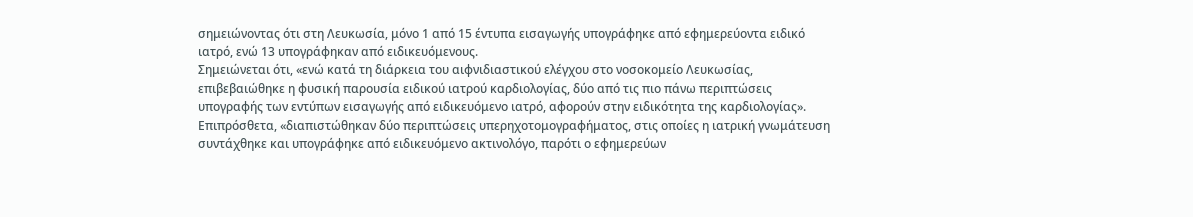σημειώνοντας ότι στη Λευκωσία, μόνο 1 από 15 έντυπα εισαγωγής υπογράφηκε από εφημερεύοντα ειδικό ιατρό, ενώ 13 υπογράφηκαν από ειδικευόμενους.
Σημειώνεται ότι, «ενώ κατά τη διάρκεια του αιφνιδιαστικού ελέγχου στο νοσοκομείο Λευκωσίας, επιβεβαιώθηκε η φυσική παρουσία ειδικού ιατρού καρδιολογίας, δύο από τις πιο πάνω περιπτώσεις υπογραφής των εντύπων εισαγωγής από ειδικευόμενο ιατρό, αφορούν στην ειδικότητα της καρδιολογίας».
Επιπρόσθετα, «διαπιστώθηκαν δύο περιπτώσεις υπερηχοτομογραφήματος, στις οποίες η ιατρική γνωμάτευση συντάχθηκε και υπογράφηκε από ειδικευόμενο ακτινολόγο, παρότι ο εφημερεύων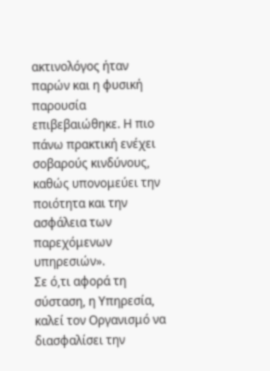ακτινολόγος ήταν παρών και η φυσική παρουσία επιβεβαιώθηκε. Η πιο πάνω πρακτική ενέχει σοβαρούς κινδύνους, καθώς υπονομεύει την ποιότητα και την ασφάλεια των παρεχόμενων υπηρεσιών».
Σε ό,τι αφορά τη σύσταση, η Υπηρεσία, καλεί τον Οργανισμό να διασφαλίσει την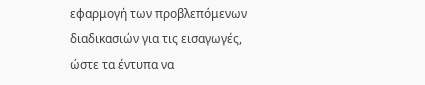εφαρμογή των προβλεπόμενων διαδικασιών για τις εισαγωγές, ώστε τα έντυπα να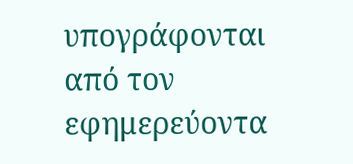υπογράφονται από τον εφημερεύοντα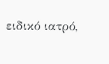ειδικό ιατρό,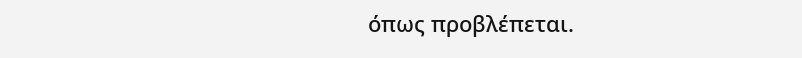όπως προβλέπεται.